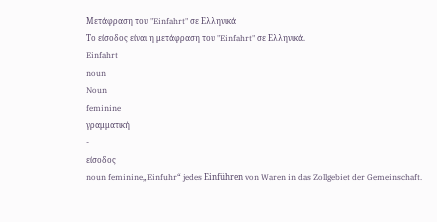Μετάφραση του "Einfahrt" σε Ελληνικά
Το είσοδος είναι η μετάφραση του "Einfahrt" σε Ελληνικά.
Einfahrt
noun
Noun
feminine
γραμματική
-
είσοδος
noun feminine„Einfuhr“ jedes Einführen von Waren in das Zollgebiet der Gemeinschaft.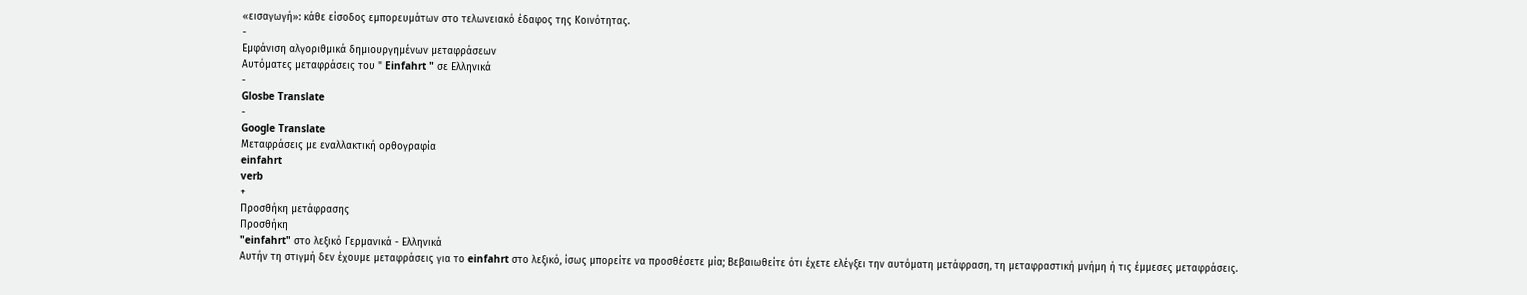«εισαγωγή»: κάθε είσοδος εμπορευμάτων στο τελωνειακό έδαφος της Κοινότητας.
-
Εμφάνιση αλγοριθμικά δημιουργημένων μεταφράσεων
Αυτόματες μεταφράσεις του " Einfahrt " σε Ελληνικά
-
Glosbe Translate
-
Google Translate
Μεταφράσεις με εναλλακτική ορθογραφία
einfahrt
verb
+
Προσθήκη μετάφρασης
Προσθήκη
"einfahrt" στο λεξικό Γερμανικά - Ελληνικά
Αυτήν τη στιγμή δεν έχουμε μεταφράσεις για το einfahrt στο λεξικό, ίσως μπορείτε να προσθέσετε μία; Βεβαιωθείτε ότι έχετε ελέγξει την αυτόματη μετάφραση, τη μεταφραστική μνήμη ή τις έμμεσες μεταφράσεις.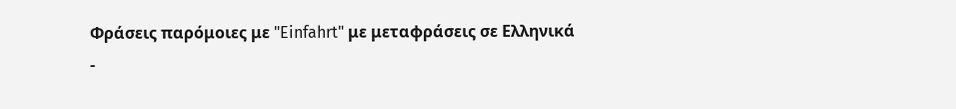Φράσεις παρόμοιες με "Einfahrt" με μεταφράσεις σε Ελληνικά
-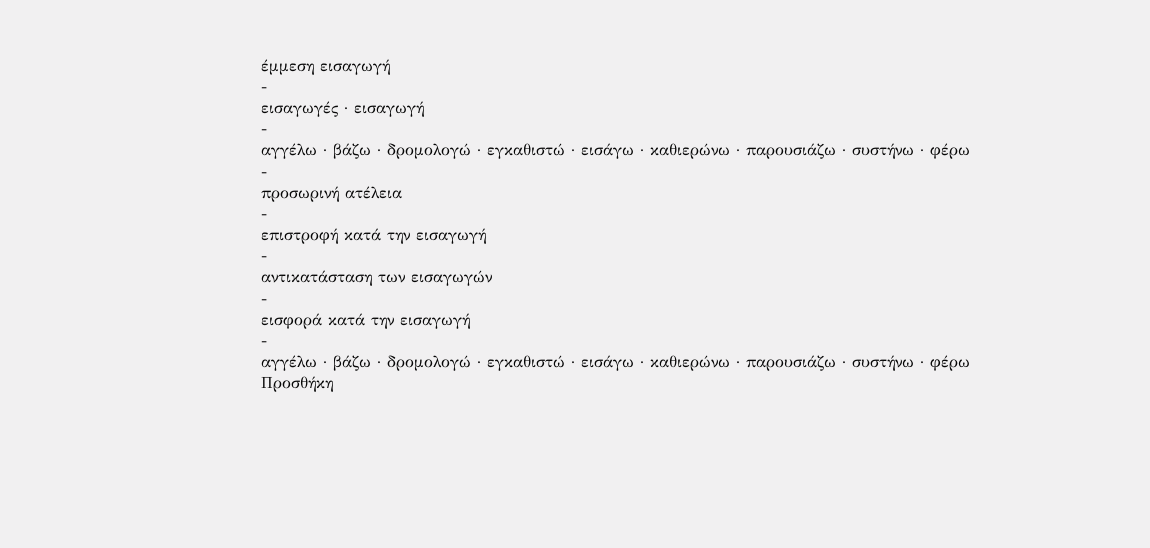έμμεση εισαγωγή
-
εισαγωγές · εισαγωγή
-
αγγέλω · βάζω · δρομολογώ · εγκαθιστώ · εισάγω · καθιερώνω · παρουσιάζω · συστήνω · φέρω
-
προσωρινή ατέλεια
-
επιστροφή κατά την εισαγωγή
-
αντικατάσταση των εισαγωγών
-
εισφορά κατά την εισαγωγή
-
αγγέλω · βάζω · δρομολογώ · εγκαθιστώ · εισάγω · καθιερώνω · παρουσιάζω · συστήνω · φέρω
Προσθήκη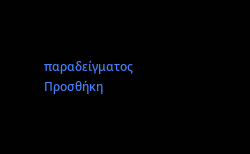παραδείγματος
Προσθήκη